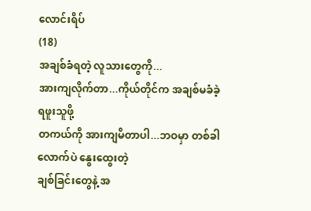လောင်းရိပ်
(18)
အချစ်ခံရတဲ့ လူသားတွေကို...
အားကျလိုက်တာ...ကိုယ်တိုင်က အချစ်မခံခဲ့ရဖူးသူဖို့
တကယ်ကို အားကျမိတာပါ...ဘဝမှာ တစ်ခါလောက်ပဲ နွေးထွေးတဲ့
ချစ်ခြင်းတွေနဲ့ အ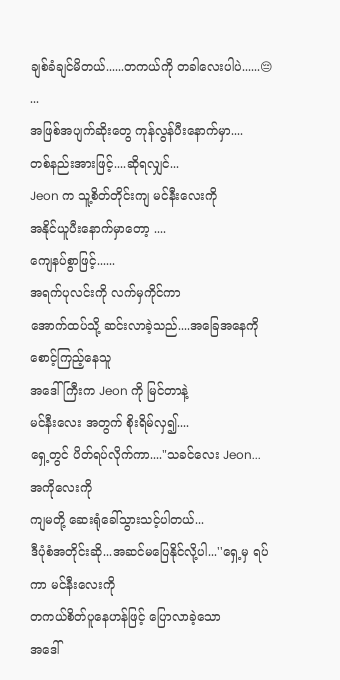ချစ်ခံချင်မိတယ်......တကယ်ကို တခါလေးပါပဲ......😔
...
အဖြစ်အပျက်ဆိုးတွေ ကုန်လွန်ပီးနောက်မှာ....
တစ်နည်းအားဖြင့်....ဆိုရလျှင်...
Jeon က သူ့စိတ်တိုင်းကျ မင်နီးလေးကို
အနိုင်ယူပီးနောက်မှာတော့ ....
ကျေနပ်စွာဖြင့်......
အရက်ပုလင်းကို လက်မှကိုင်ကာ
အောက်ထပ်သို့ ဆင်းလာခဲ့သည်....အခြေအနေကို စောင့်ကြည့်နေသူ
အဒေါ်ကြီးက Jeon ကို မြင်တာနဲ့
မင်နီးလေး အတွက် စိုးရိမ်လှ၍....
ရှေ့တွင် ပိတ်ရပ်လိုက်ကာ...."သခင်လေး Jeon... အကိုလေးကို
ကျမတို့ ဆေးရုံခေါ်သွားသင့်ပါတယ်...
ဒီပုံစံအတိုင်းဆို...အဆင်မပြေနိုင်လို့ပါ...''ရှေ့မှ ရပ်ကာ မင်နီးလေးကို
တကယ်စိတ်ပူနေဟန်ဖြင့် ပြောလာခဲ့သော
အဒေါ်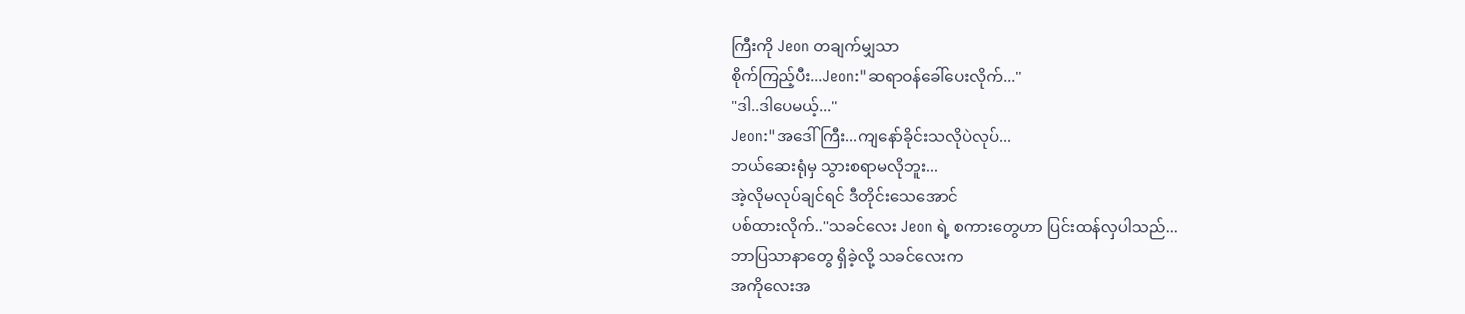ကြီးကို Jeon တချက်မျှသာ
စိုက်ကြည့်ပီး...Jeon:"ဆရာဝန်ခေါ်ပေးလိုက်...''
"ဒါ..ဒါပေမယ့်...''
Jeon:"အဒေါ်ကြီး...ကျနော်ခိုင်းသလိုပဲလုပ်...
ဘယ်ဆေးရုံမှ သွားစရာမလိုဘူး...
အဲ့လိုမလုပ်ချင်ရင် ဒီတိုင်းသေအောင်
ပစ်ထားလိုက်..''သခင်လေး Jeon ရဲ့ စကားတွေဟာ ပြင်းထန်လှပါသည်...
ဘာပြသာနာတွေ ရှိခဲ့လို့ သခင်လေးက
အကိုလေးအ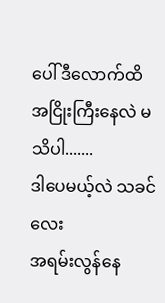ပေါ် ဒီလောက်ထိ
အငြိုးကြီးနေလဲ မသိပါ.......
ဒါပေမယ့်လဲ သခင်လေး
အရမ်းလွန်နေ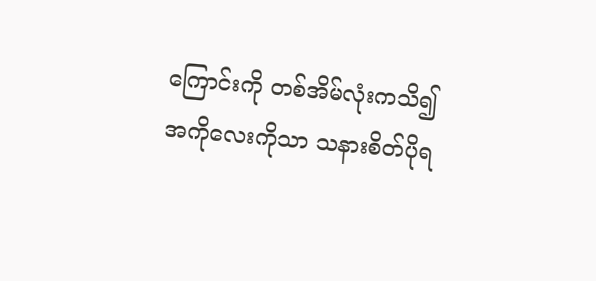ကြောင်းကို တစ်အိမ်လုံးကသိ၍
အကိုလေးကိုသာ သနားစိတ်ပိုရ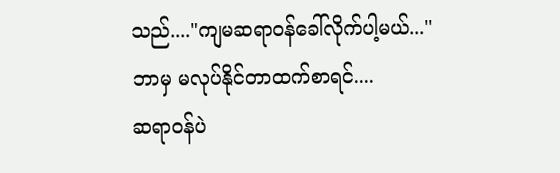သည်...."ကျမဆရာဝန်ခေါ်လိုက်ပါ့မယ်...''
ဘာမှ မလုပ်နိုင်တာထက်စာရင်....
ဆရာဝန်ပဲ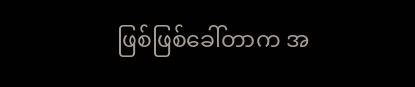ဖြစ်ဖြစ်ခေါ်တာက အ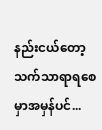နည်းငယ်တော့
သက်သာရာရစေမှာအမှန်ပင်...